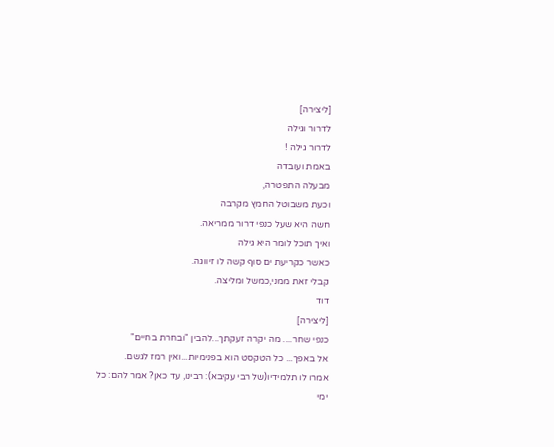[ליצירה]
לדרור וגילה
לדרור גילה !
באמת ועובדה
מבעלה התפטרה,
וכעת משבוטל החמץ מקרבה
חשה היא שעל כנפי דרור ממריאה.
ואיך תוכל לומר היא גילה
כאשר כקריעת ים סוף קשה לו זיווגה.
קבלי זאת ממני,כמשל ומליצה.
דוד
[ליצירה]
כנפי שחר.... מה יקרה זעקתך...להבין "ובחרת בחיים"
אל באפך... כל הטקסט הוא בפנימיות...ואין רמז לגשם.
אמרו לו תלמידיו(של רבי עקיבא): רבינו, עד כאן? אמר להם: כל ימי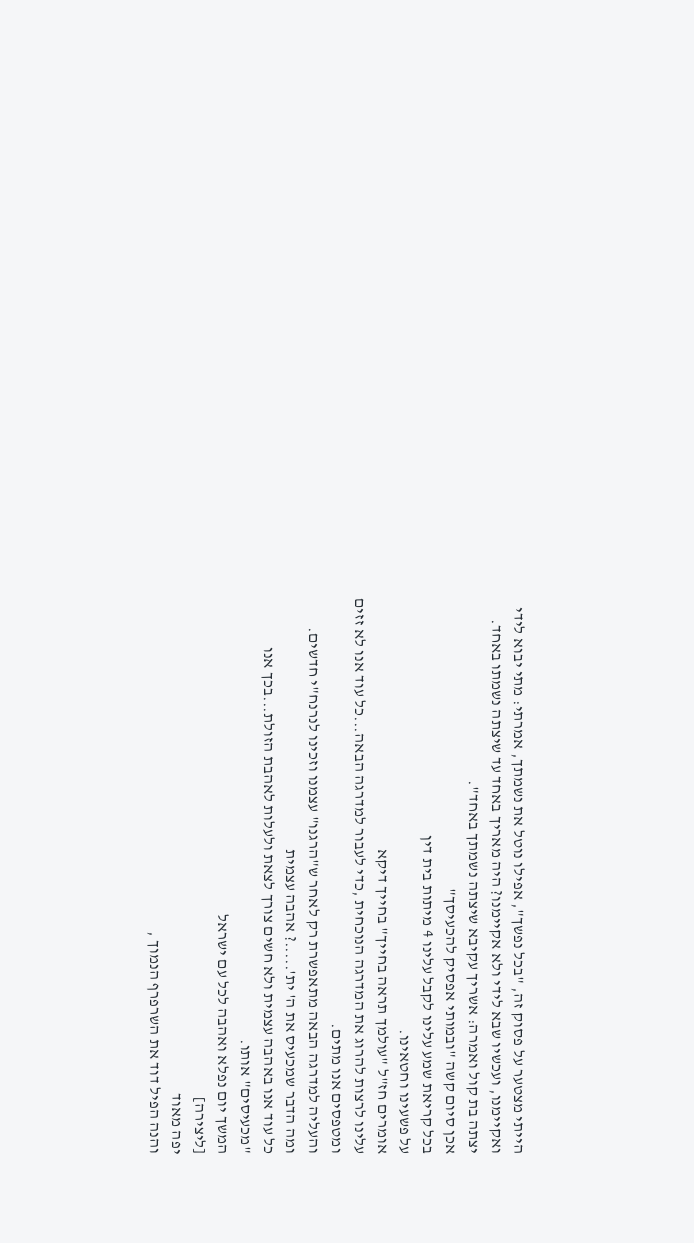הייתי מצטער על פסוק זה, "בכל נפשך", אפילו נוטל את נשמתך, אמרתי: מתי יבוא לידי ואקיימנו, ועכשיו שבא לידי ולא אקיימנו? היה מאריך באחד עד שיצתה נשמתו באחד. יצתה בת קול ואמרה: אשריך עקיבא שיצתה נשמתך באחד".
אכן סיום קשה "ובמותי אפסיק להכעיסך"
בכל קריאת שמע עלינו לקבל עלינו 4 מיתות בית דין
על פשעינו וחטאינו.
אומרים חז"ל "עולמך תראה בחייך" בחייך דיקא
עלינו לרצות להרוג את המדרגה הנוכחית ,כדי לעבור למדרגה הבאה...כל עוד אנו לא זזים ומטפסים אנו מתים.
והעליה למדרגה הבאה מתאפשרת רק לאחר ש"הרגנו" עצמנו וזכינו לנרנח"י חדשים.
ומה הדבר שמכעיס את ה' ית'.....? אהבה עצמית
כל עוד אנו באהבה עצמית ולא חשים צורך לצאת ולעלות לאהבת הזולת...בכך אנו "מכעיסים" אותו.
המשך יום נפלא ואהבה לכל עם ישראל
[ליצירה]
יפה מאוד
והנה הפיל דוד את השרפרף הנמוך ,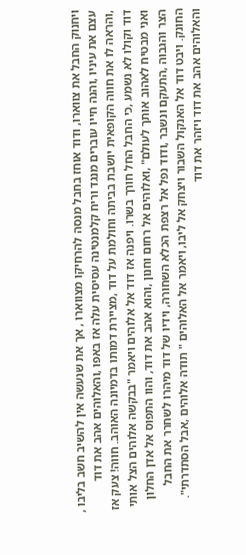ויחנוק החבל את צווארו, ודוד אוחז בחבל מנסה להרחיקו מצווארו , אך את שנעשה אין להשיב חשב בליבו , עצם את עיניו ,והנה חייו עוברים מנגד וריח קלמנטינה עסיסית עלה אז באפו ,והאלוהים אהב את דוד ,והראה לו את חווה הקופאית יושבת בביתה וחולמת על דוד ,מציירת דמותו בדמיונה האוהב. חווה! צעק אז דוד וקולו לא נשמע ,כי החבל החל חורך בשרו. ויפנה אז דוד אל אלוהים ויאמר "בבקשה אלוהים הצל אותי ואני מבטיח לאהוב אותך לעולם" ,ואלוהים אל רחום וחנון ,והוא אהב את דוד, והוו התפוס אל אדן החלון הצר והגבוה ,התעקם ונשבר ,ודוד נפל אל רצפת הכלא השחורה, וידיו של דוד מיהרו לשחרר את החבל החונק. ויבט דוד אל האנקול השבור ויצחק אל ליבו, ויאמר אל האלוהים " תודה אלוהים ,אבל הסתדרתי". והאלוהים אהב את דוד ויזהר את דוד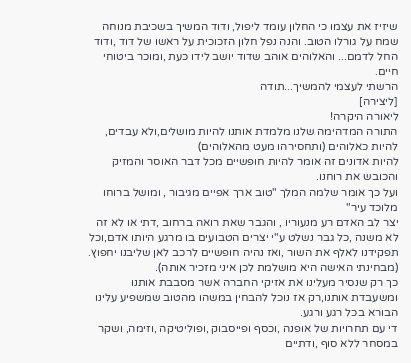שיזיז את עצמו כי החלון עומד ליפול, ודוד המשיך בשכיבת מנוחה שמח על גורלו הטוב. והנה נפל חלון הזכוכית על ראשו של דוד ,ודוד החל לדמם... והאלוהים אוהב שדוד יושב לידו כעת ,ומוכר ביטוחי חיים.
הרשתי לעצמי להמשיך...תודה
[ליצירה]
ליאורה היקרה!
התורה המדהימה שלנו מלמדת אותנו להיות מושלים,ולא עבדים, להיות כאלוהים (ותחסירהו מעט מהאלוהים)
להיות אדונים זה אומר להיות חופשיים מכל דבר האוסר והמזיק והכובש את רוחנו.
ועל כך אומר שלמה המלך "טוב ארך אפיים מגיבור , ומושל ברוחו מלוכד עיר"
יצר לב האדם רע מנעוריו , והגבר שאת רואה ברחוב ,דתי או לא זה לא משנה ,כל גבר נשלט ע"י יצרים הטבועים בו מרגע היותו אדם,וכל תפקידנו לאלף את השור ,ואז נהיה חופשיים לרכב לאן שליבנו יחפוץ. (מבחינתי האישה היא מושלמת לכן איני מזכיר אותה).
כך רק שנסיר מעלינו את אזיקי החברה אשר מסבבת אותנו ומשעבדת אותנו,רק אז נוכל להבחין במשהו מהטוב שמשפיע עלינו הבורא בכל רגע ורגע.
די עם תחרויות של אופנה ,וכסף ופייסבוק ,ופוליטיקה ,וזימה, ושקר במסחר ללא סוף ,ודתיים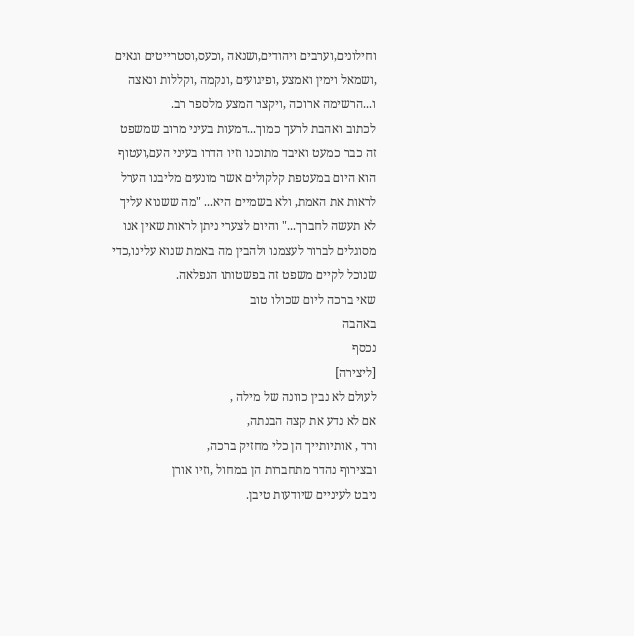וחילונים,וערבים ויהודים,ושנאה ,וכעס,וסטרייטים וגאים ,ושמאל וימין ואמצע ,ופיגועים ,ונקמה ,וקללות ונאצה ו...הרשימה ארוכה ,ויקצר המצע מלספר רב.
לכתוב ואהבת לרעך כמוך...דמעות בעיני מרוב שמשפט זה כבר כמעט ואיבד מתוכנו וזיו הדרו בעיני העם,ועטוף הוא היום במעטפת קלקולים אשר מונעים מליבנו הערל לראות את האמת, ולא בשמיים היא... "מה ששנוא עליך לא תעשה לחברך..." והיום לצערי ניתן לראות שאין אנו מסוגלים לברור לעצמנו ולהבין מה באמת שנוא עלינו,כדי שנוכל לקיים משפט זה בפשטותו הנפלאה.
שאי ברכה ליום שכולו טוב
באהבה
נכסף
[ליצירה]
לעולם לא נבין כוונה של מילה ,
אם לא נדע את קצה הבנתה,
ורד , אותיותייך הן כלי מחזיק ברכה,
ובצירוף נהדר מתחברות הן במחול ,וזיו אורן
ניבט לעיניים שיודעות טיבן.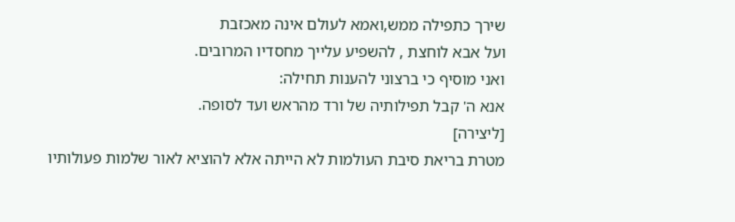שירך כתפילה ממש,ואמא לעולם אינה מאכזבת
ועל אבא לוחצת , להשפיע עלייך מחסדיו המרובים.
ואני מוסיף כי ברצוני להענות תחילה:
אנא ה' קבל תפילותיה של ורד מהראש ועד לסופה.
[ליצירה]
מטרת בריאת סיבת העולמות לא הייתה אלא להוציא לאור שלמות פעולותיו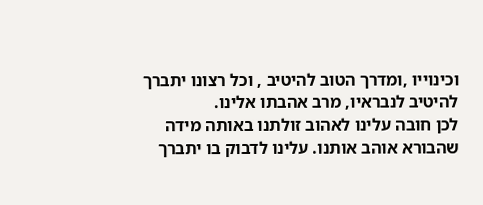וכינוייו ,ומדרך הטוב להיטיב , וכל רצונו יתברך להיטיב לנבראיו, מרב אהבתו אלינו.
לכן חובה עלינו לאהוב זולתנו באותה מידה שהבורא אוהב אותנו. עלינו לדבוק בו יתברך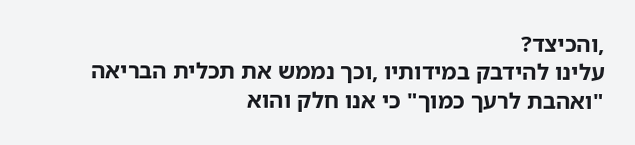,והכיצד?
עלינו להידבק במידותיו ,וכך נממש את תכלית הבריאה
"ואהבת לרעך כמוך" כי אנו חלק והוא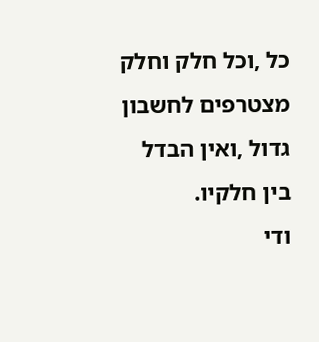כל ,וכל חלק וחלק מצטרפים לחשבון גדול ,ואין הבדל בין חלקיו.
ודי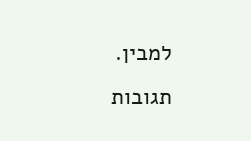למבין.
תגובות